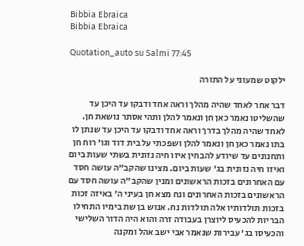Bibbia Ebraica
Bibbia Ebraica

Quotation_auto su Salmi 77:45

ילקוט שמעוני על התורה

דבר אחר לאחד שהיה מהלך וראה אחד ודבקו עד היכן עד שהשליטו נאמר כאן חן ונאמר להלן ותהי אסתר נושאת חן. לאחד שהיה מהלך בדרך וראה אחד ודבקו עד היכן עד שנתן לו בתו נאמר כאן חן ונאמר להלן ושפכתי על בית דוד וגו' רוח חן ותחנונים עד שיודע להבחין איזו חיה נזונית בשתי שעות ביום ואיזו חיה נזונית בג' שעות ביום. מצינו שהקב"ה עושה חסד עם האחרונים בזכות הראשונים ומנין שהקב"ה עושה חסד עם הראשונים בזכות האחרונים ונח מצא חן בעיני ה' באיזה זכות בזכות תולדותיו אלה תולדות נח. אנוש בן שת בימיו התחילו הבריות להכעיס ליוצרן בעבודה זרה והוא היה הדור השלישי והכעיסו בג' עבירות שנאמר אבי ישב אהל ומקנה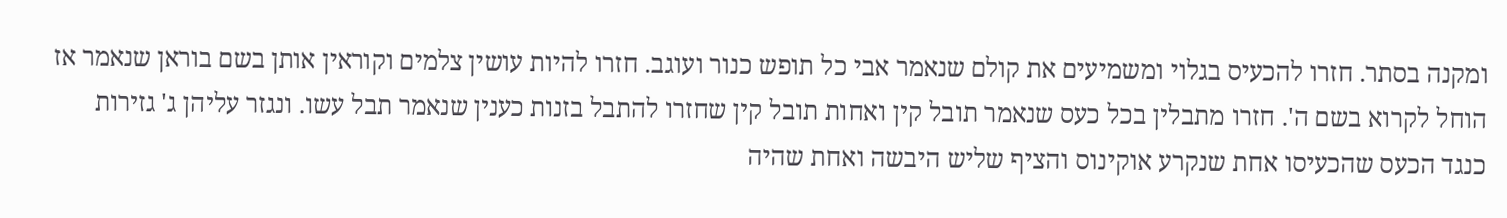ומקנה בסתר. חזרו להכעיס בגלוי ומשמיעים את קולם שנאמר אבי כל תופש כנור ועוגב. חזרו להיות עושין צלמים וקוראין אותן בשם בוראן שנאמר אז הוחל לקרוא בשם ה'. חזרו מתבלין בכל כעס שנאמר תובל קין ואחות תובל קין שחזרו להתבל בזנות כענין שנאמר תבל עשו. ונגזר עליהן ג' גזירות כנגד הכעס שהכעיסו אחת שנקרע אוקינוס והציף שליש היבשה ואחת שהיה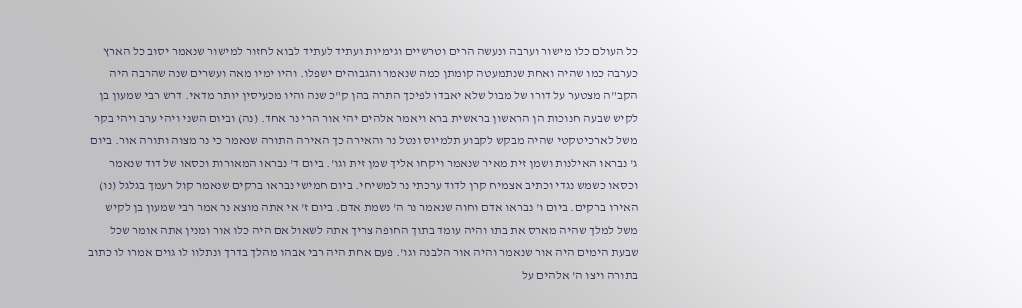כל העולם כלו מישור וערבה ונעשה הרים וטרשיים וגימיות ועתיד לעתיד לבוא לחזור למישור שנאמר יסוב כל הארץ כערבה כמו שהיה ואחת שנתמעטה קומתן כמה שנאמר והגבוהים ישפלו. והיו ימיו מאה ועשרים שנה שהרבה היה הקב"ה מצטער על דורו של מבול שלא יאבדו לפיכך התרה בהן ק"כ שנה והיו מכעיסין יותר מדאי. דרש רבי שמעון בן לקיש שבעה חנוכות הן הראשון בראשית ברא ויאמר אלהים יהי אור הרי נר אחד. (נה) וביום השני ויהי ערב ויהי בקר משל לארכיטקטי שהיה מבקש לקבוע תלמיוס ונטל נר והאירה כך האירה התורה שנאמר כי נר מצוה ותורה אור. ביום ג' נבראו האילנות ושמן זית מאיר שנאמר ויקחו אליך שמן זית וגו'. ביום ד' נבראו המאורות וכסאו של דוד שנאמר וכסאו כשמש נגדי וכתיב אצמיח קרן לדוד ערכתי נר למשיחי. ביום חמישי נבראו ברקים שנאמר קול רעמך בגלגל (נו) האירו ברקים. ביום ו' נבראו אדם וחוה שנאמר נר ה' נשמת אדם. ביום ז' אי אתה מוצא נר אמר רבי שמעון בן לקיש משל למלך שהיה מארס את בתו והיה עומד בתוך החופה צריך אתה לשאול אם היה כלו אור ומנין אתה אומר שכל שבעת הימים היה אור שנאמר והיה אור הלבנה וגו'. פעם אחת היה רבי אבהו מהלך בדרך ונתלוו לו גוים אמרו לו כתוב בתורה ויצו ה' אלהים על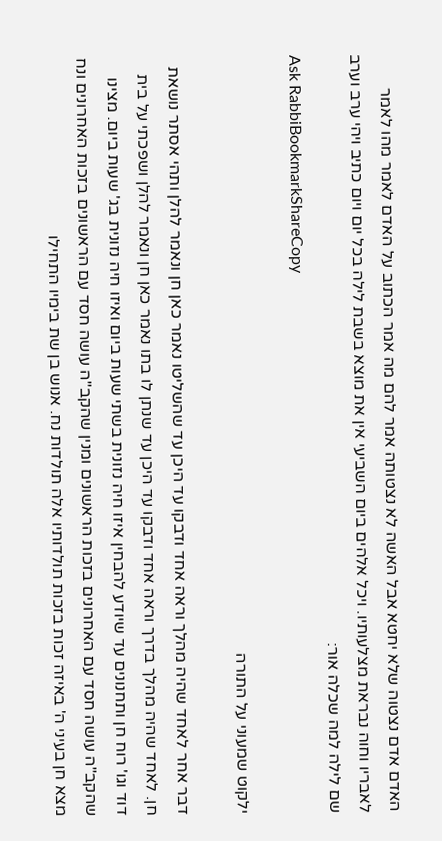האדם אדם נצטוה שלא יחטא אבל האשה לא נצטותה אמר להם מה אמר הכתוב על האדם לאמר מהו לאמר לאבריו וחוה נבראת מצלעותיו. ויכל אלהים ביום השביעי אין את מוצא בשבת לילה בכל יום ויום כתיב ויהי ערב וערב שם לילה למה שכלה אור:
Ask RabbiBookmarkShareCopy

ילקוט שמעוני על התורה

דבר אחר לאחד שהיה מהלך וראה אחד ודבקו עד היכן עד שהשליטו נאמר כאן חן ונאמר להלן ותהי אסתר נושאת חן. לאחד שהיה מהלך בדרך וראה אחד ודבקו עד היכן עד שנתן לו בתו נאמר כאן חן ונאמר להלן ושפכתי על בית דוד וגו' רוח חן ותחנונים עד שיודע להבחין איזו חיה נזונית בשתי שעות ביום ואיזו חיה נזונית בג' שעות ביום. מצינו שהקב"ה עושה חסד עם האחרונים בזכות הראשונים ומנין שהקב"ה עושה חסד עם הראשונים בזכות האחרונים ונח מצא חן בעיני ה' באיזה זכות בזכות תולדותיו אלה תולדות נח. אנוש בן שת בימיו התחילו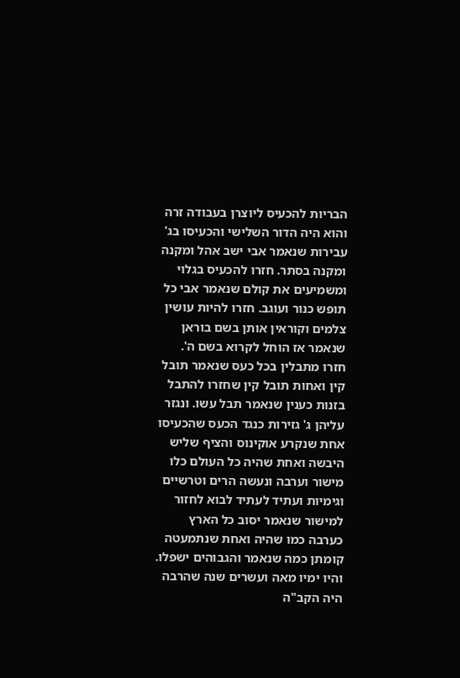הבריות להכעיס ליוצרן בעבודה זרה והוא היה הדור השלישי והכעיסו בג' עבירות שנאמר אבי ישב אהל ומקנה ומקנה בסתר. חזרו להכעיס בגלוי ומשמיעים את קולם שנאמר אבי כל תופש כנור ועוגב. חזרו להיות עושין צלמים וקוראין אותן בשם בוראן שנאמר אז הוחל לקרוא בשם ה'. חזרו מתבלין בכל כעס שנאמר תובל קין ואחות תובל קין שחזרו להתבל בזנות כענין שנאמר תבל עשו. ונגזר עליהן ג' גזירות כנגד הכעס שהכעיסו אחת שנקרע אוקינוס והציף שליש היבשה ואחת שהיה כל העולם כלו מישור וערבה ונעשה הרים וטרשיים וגימיות ועתיד לעתיד לבוא לחזור למישור שנאמר יסוב כל הארץ כערבה כמו שהיה ואחת שנתמעטה קומתן כמה שנאמר והגבוהים ישפלו. והיו ימיו מאה ועשרים שנה שהרבה היה הקב"ה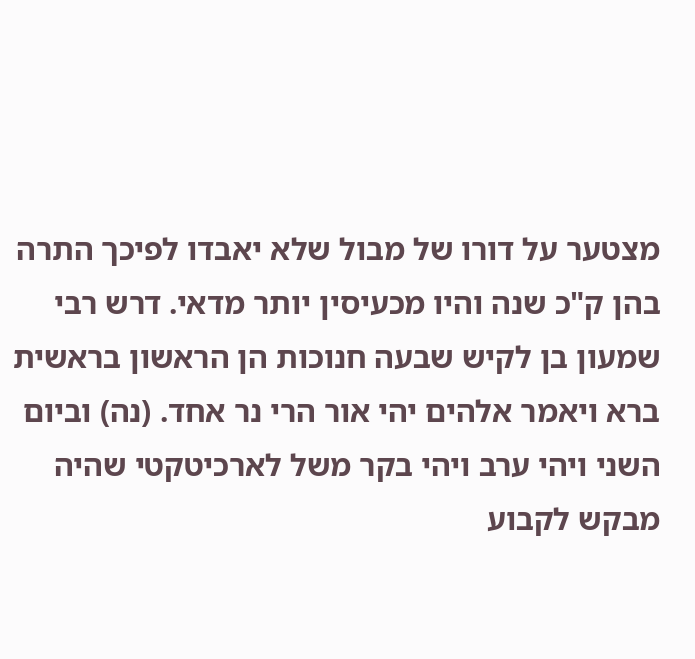מצטער על דורו של מבול שלא יאבדו לפיכך התרה בהן ק"כ שנה והיו מכעיסין יותר מדאי. דרש רבי שמעון בן לקיש שבעה חנוכות הן הראשון בראשית ברא ויאמר אלהים יהי אור הרי נר אחד. (נה) וביום השני ויהי ערב ויהי בקר משל לארכיטקטי שהיה מבקש לקבוע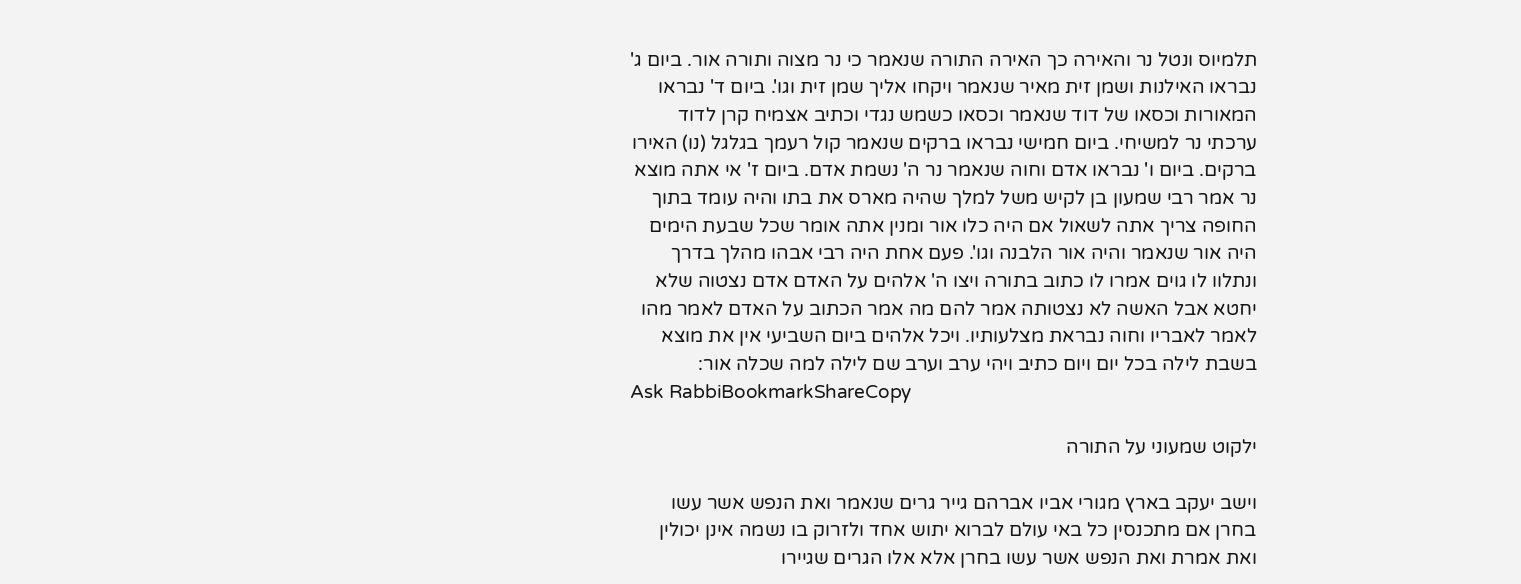תלמיוס ונטל נר והאירה כך האירה התורה שנאמר כי נר מצוה ותורה אור. ביום ג' נבראו האילנות ושמן זית מאיר שנאמר ויקחו אליך שמן זית וגו'. ביום ד' נבראו המאורות וכסאו של דוד שנאמר וכסאו כשמש נגדי וכתיב אצמיח קרן לדוד ערכתי נר למשיחי. ביום חמישי נבראו ברקים שנאמר קול רעמך בגלגל (נו) האירו ברקים. ביום ו' נבראו אדם וחוה שנאמר נר ה' נשמת אדם. ביום ז' אי אתה מוצא נר אמר רבי שמעון בן לקיש משל למלך שהיה מארס את בתו והיה עומד בתוך החופה צריך אתה לשאול אם היה כלו אור ומנין אתה אומר שכל שבעת הימים היה אור שנאמר והיה אור הלבנה וגו'. פעם אחת היה רבי אבהו מהלך בדרך ונתלוו לו גוים אמרו לו כתוב בתורה ויצו ה' אלהים על האדם אדם נצטוה שלא יחטא אבל האשה לא נצטותה אמר להם מה אמר הכתוב על האדם לאמר מהו לאמר לאבריו וחוה נבראת מצלעותיו. ויכל אלהים ביום השביעי אין את מוצא בשבת לילה בכל יום ויום כתיב ויהי ערב וערב שם לילה למה שכלה אור:
Ask RabbiBookmarkShareCopy

ילקוט שמעוני על התורה

וישב יעקב בארץ מגורי אביו אברהם גייר גרים שנאמר ואת הנפש אשר עשו בחרן אם מתכנסין כל באי עולם לברוא יתוש אחד ולזרוק בו נשמה אינן יכולין ואת אמרת ואת הנפש אשר עשו בחרן אלא אלו הגרים שגיירו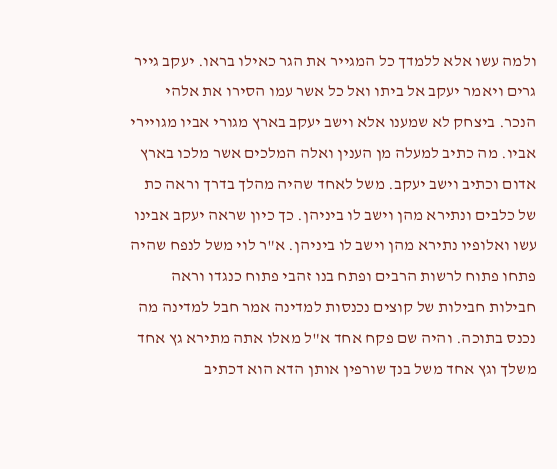ולמה עשו אלא ללמדך כל המגייר את הגר כאילו בראו. יעקב גייר גרים ויאמר יעקב אל ביתו ואל כל אשר עמו הסירו את אלהי הנכר. ביצחק לא שמענו אלא וישב יעקב בארץ מגורי אביו מגויירי אביו. מה כתיב למעלה מן הענין ואלה המלכים אשר מלכו בארץ אדום וכתיב וישב יעקב. משל לאחד שהיה מהלך בדרך וראה כת של כלבים ונתירא מהן וישב לו ביניהן. כך כיון שראה יעקב אבינו עשו ואלופיו נתירא מהן וישב לו ביניהן. א"ר לוי משל לנפח שהיה פתחו פתוח לרשות הרבים ופתח בנו זהבי פתוח כנגדו וראה חבילות חבילות של קוצים נכנסות למדינה אמר חבל למדינה מה נכנס בתוכה. והיה שם פקח אחד א"ל מאלו אתה מתירא גץ אחד משלך וגץ אחד משל בנך שורפין אותן הדא הוא דכתיב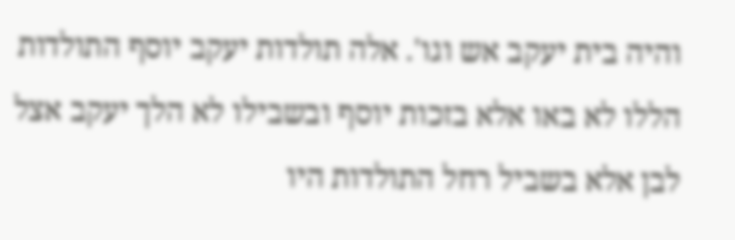והיה בית יעקב אש וגו'. אלה תולדות יעקב יוסף התולדות הללו לא באו אלא בזכות יוסף ובשבילו לא הלך יעקב אצל לבן אלא בשביל רחל התולדות היו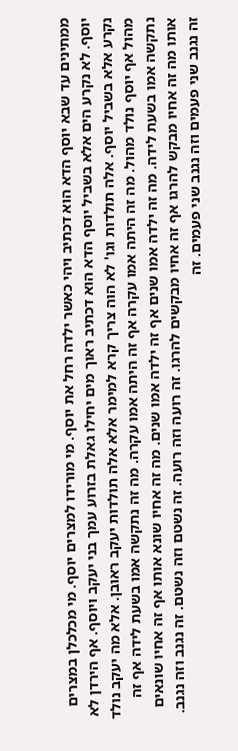ממתינים עד שבא יוסף הדא הוא דכתיב ויהי כאשר ילדה רחל את יוסף. מי מורידו למצרים יוסף. מי מכלכלן במצרים יוסף. לא נקרע הים אלא בשביל יוסף הדא הוא דכתיב ראוך מים יחילו גאלת בזרוע עמך בני יעקב ויוסף. אף הירדן לא נקרע אלא בשביל יוסף. אלה תולדות וגו' לא הוה צריך קרא למימר אלא אלה תולדות יעקב ראובן. אלא מה יעקב נולד מהול אף יוסף נולד מהול. מה זה היתה אמו עקרה אף זה היתה אמו עקרה. מה זה נתקשה אמו בשעת לידה אף זה נתקשה אמו בשעת לידה. מה זה ילדה אמו שנים אף זה ילדה אמו שנים. מה זה אחיו שונא אותו אף זה אחיו שונאים אותו מה זה אחיו מבקש להרגו אף זה אחיו מבקשים להרגו. זה רועה וזה רועה. זה נשטם וזה נשטם. זה נגנב וזה נגנב. זה נגנב שני פעמים וזה נגנב שני פעמים. זה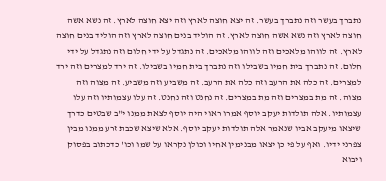נתברך בעשר וזה נתברך בעשר. זה יצא חוצה לארץ וזה יצא חוצה לארץ. זה נשא אשה חוצה לארץ וזה נשא אשה חוצה לארץ. זה הוליד בנים חוצה לארץ וזה הוליד בנים חוצה לארץ. זה לווהו מלאכים וזה לווהו מלאכים. זה נתגדל על ידי חלום וזה נתגדל על ידי חלום. זה נתברך בית חמיו בשבילו וזה נתברך בית חמיו בשבילו. זה ירד למצרים וזה ירד למצרים. זה כלה את הרעב וזה כלה את הרעב. זה משביע וזה משביע. זה מצוה וזה מצוה. זה מת במצרים וזה מת במצרים. זה נחנט וזה נחנט. זה עלו עצמותיו וזה עלו עצמותיו. אלה תולדות יעקב יוסף אמרו ראוי היה יוסף לצאת ממנו י"ב שבטים כדרך שיצאו מיעקב אביו שנאמר אלה תולדות יעקב יוסף. אלא שיצא שכבת זרע ממנו מבין צפרני ידיו. ואף על פי כן יצאו מבנימין אחיו וכולן נקראו על שמו וכו' כדכתוב בפסוק ויבוא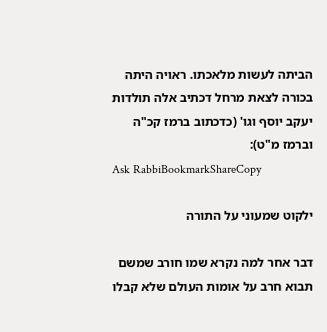הביתה לעשות מלאכתו. ראויה היתה בכורה לצאת מרחל דכתיב אלה תולדות יעקב יוסף וגו' (כדכתוב ברמז קכ"ה וברמז מ"ט):
Ask RabbiBookmarkShareCopy

ילקוט שמעוני על התורה

דבר אחר למה נקרא שמו חורב שמשם תבוא חרב על אומות העולם שלא קבלו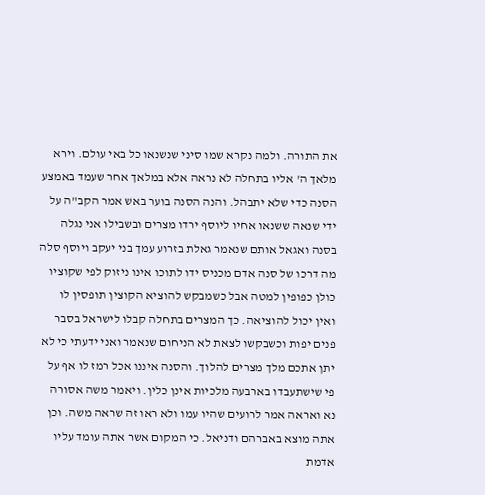את התורה. ולמה נקרא שמו סיני שנשנאו כל באי עולם. וירא מלאך ה' אליו בתחלה לא נראה אלא במלאך אחר שעמד באמצע הסנה כדי שלא יתבהל. והנה הסנה בוער באש אמר הקב"ה על ידי שנאה ששנאו אחיו ליוסף ירדו מצרים ובשבילו אני נגלה בסנה ואגאל אותם שנאמר גאלת בזרוע עמך בני יעקב ויוסף סלה מה דרכו של סנה אדם מכניס ידו לתוכו אינו ניזוק לפי שקוציו כולן כפופין למטה אבל כשמבקש להוציא הקוצין תופסין לו ואין יכול להוציאה. כך המצרים בתחלה קבלו לישראל בסבר פנים יפות וכשבקשו לצאת לא הניחום שנאמר ואני ידעתי כי לא יתן אתכם מלך מצרים להלוך. והסנה איננו אכל רמז לו אף על פי שישתעבדו בארבעה מלכיות אינן כלין. ויאמר משה אסורה נא ואראה אמר לרועים שהיו עמו ולא ראו זה שראה משה. וכן אתה מוצא באברהם ודניאל. כי המקום אשר אתה עומד עליו אדמת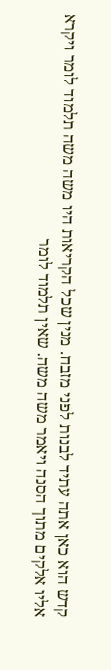קדש הוא כאן אתה עתיד לבנות לפני מזבח. מנין שכל הקריאות היו משה משה תלמוד לומר ויקרא אליו אלקים מתוך הסנה ויאמר משה משה. שאין תלמוד לומר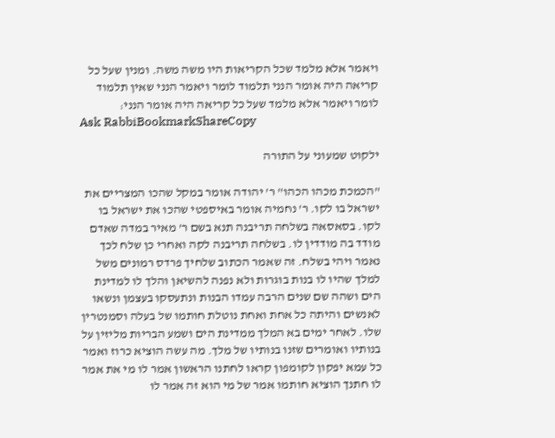ויאמר אלא מלמד שכל הקריאות היו משה משה. ומנין שעל כל קריאה היה אומר הנני תלמוד לומר ויאמר הנני שאין תלמוד לומר ויאמר אלא מלמד שעל כל קריאה היה אומר הנני:
Ask RabbiBookmarkShareCopy

ילקוט שמעוני על התורה

"הכמכת מכהו הכהו" ר' יהודה אומר במקל שהכו המצריים את ישראל בו לקו. ר' נחמיה אומר באיספטי שהכו את ישראל בו לקו. בסאסאה בשלחה תריבנה תנא בשם ר' מאיר במדה שאדם מודד בה מודדין לו. בשלחה תריבנה לקה ואחרי כן שלח לכך נאמר ויהי בשלח. זה שאמר הכתוב שלחיך פרדס רמונים משל למלך שהיו לו בנות בוגרות ולא נפנה להשיאן והלך לו למדינת הים ושהה שם שנים הרבה עמדו הבנות ונתעסקו בעצמן ונשאו לאנשים והיתה כל אחת ואחת נוטלת חותמו של בעלה וסמנטרין שלו. לאחר ימים בא המלך ממדינת הים ושמע הבריות מליזין על בנותיו ואומרים שזנו בנותיו של מלך. מה עשה הוציא כרוז ואמר כל עמא יפקון לקומפון קראו לחתנו הראשון אמר לו מי את אמר לו חתנך הוציא חותמו אמר של מי הוא זה אמר לו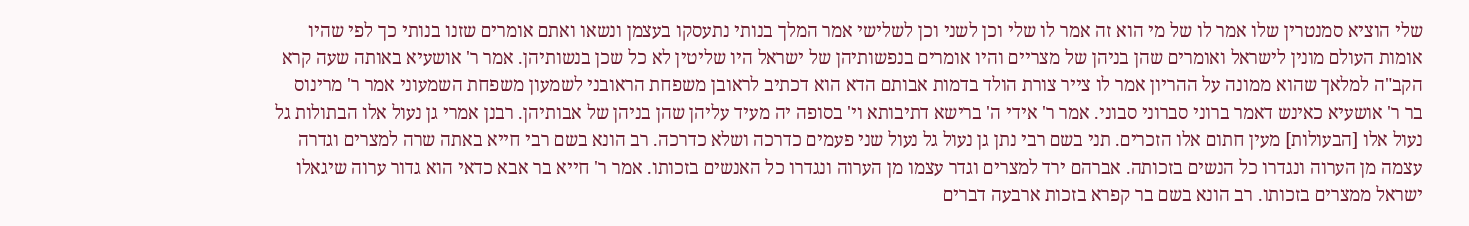שלי הוציא סמנטרין שלו אמר לו של מי הוא זה אמר לו שלי וכן לשני וכן לשלישי אמר המלך בנותי נתעסקו בעצמן ונשאו ואתם אומרים שזנו בנותי כך לפי שהיו אומות העולם מונין לישראל ואומרים שהן בניהן של מצריים והיו אומרים בנפשותיהן של ישראל היו שליטין לא כל שכן בנשותיהן. אמר ר' אושעיא באותה שעה קרא הקב"ה למלאך שהוא ממונה על ההריון אמר לו צייר צורת הולד בדמות אבותם הדא הוא דכתיב לראובן משפחת הראובני לשמעון משפחת השמעוני אמר ר' מרינוס בר ר' אושעיא כאינש דאמר ברוני סברוני סבוני. אמר ר' אידי ה' ברישא דתיבותא וי' בסופה יה מעיד עליהן שהן בניהן של אבותיהן. רבנן אמרי גן נעול אלו הבתולות גל נעול אלו [הבעולות] מעין חתום אלו הזכרים. תני בשם רבי נתן גן נעול גל נעול שני פעמים כדרכה ושלא כדרכה. רב הונא בשם רבי חייא באתה שרה למצרים וגדרה עצמה מן הערוה ונגדרו כל הנשים בזכותה. אברהם ירד למצרים וגדר עצמו מן הערוה ונגדרו כל האנשים בזכותו. אמר ר' חייא בר אבא כדאי הוא גדור ערוה שיגאלו ישראל ממצרים בזכותו. רב הונא בשם בר קפרא בזכות ארבעה דברים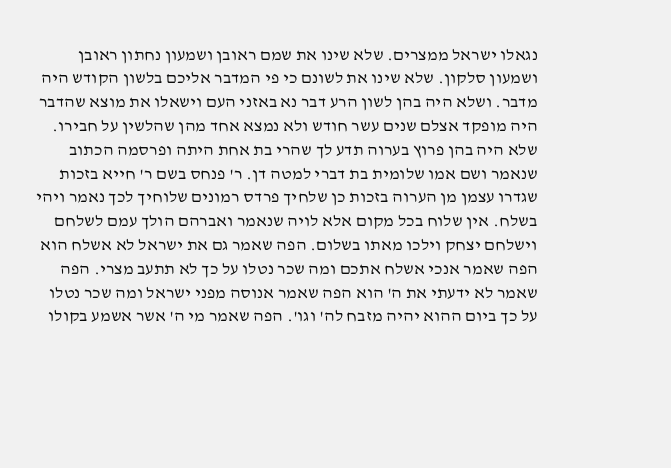נגאלו ישראל ממצרים. שלא שינו את שמם ראובן ושמעון נחתון ראובן ושמעון סלקון. שלא שינו את לשונם כי פי המדבר אליכם בלשון הקודש היה מדבר. ושלא היה בהן לשון הרע דבר נא באזני העם וישאלו את מוצא שהדבר היה מופקד אצלם שנים עשר חודש ולא נמצא אחד מהן שהלשין על חבירו. שלא היה בהן פרוץ בערוה תדע לך שהרי בת אחת היתה ופרסמה הכתוב שנאמר ושם אמו שלומית בת דברי למטה דן. ר' פנחס בשם ר' חייא בזכות שגדרו עצמן מן הערוה בזכות כן שלחיך פרדס רמונים שלוחיך לכך נאמר ויהי בשלח. אין שלוח בכל מקום אלא לויה שנאמר ואברהם הולך עמם לשלחם וישלחם יצחק וילכו מאתו בשלום. הפה שאמר גם את ישראל לא אשלח הוא הפה שאמר אנכי אשלח אתכם ומה שכר נטלו על כך לא תתעב מצרי. הפה שאמר לא ידעתי את ה' הוא הפה שאמר אנוסה מפני ישראל ומה שכר נטלו על כך ביום ההוא יהיה מזבח לה' וגו'. הפה שאמר מי ה' אשר אשמע בקולו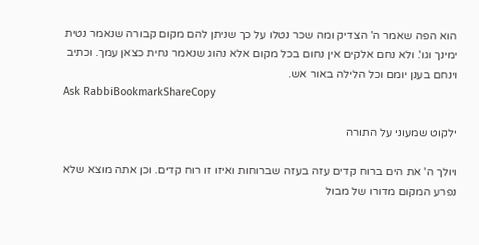הוא הפה שאמר ה' הצדיק ומה שכר נטלו על כך שניתן להם מקום קבורה שנאמר נטית ימינך וגו'. ולא נחם אלקים אין נחום בכל מקום אלא נהוג שנאמר נחית כצאן עמך. וכתיב וינחם בענן יומם וכל הלילה באור אש.
Ask RabbiBookmarkShareCopy

ילקוט שמעוני על התורה

ויולך ה' את הים ברוח קדים עזה בעזה שברוחות ואיזו זו רוח קדים. וכן אתה מוצא שלא נפרע המקום מדורו של מבול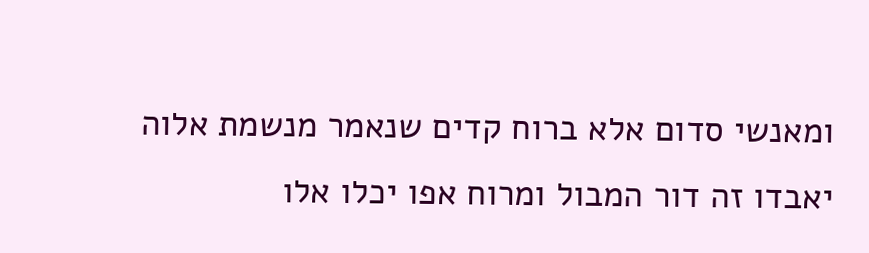ומאנשי סדום אלא ברוח קדים שנאמר מנשמת אלוה יאבדו זה דור המבול ומרוח אפו יכלו אלו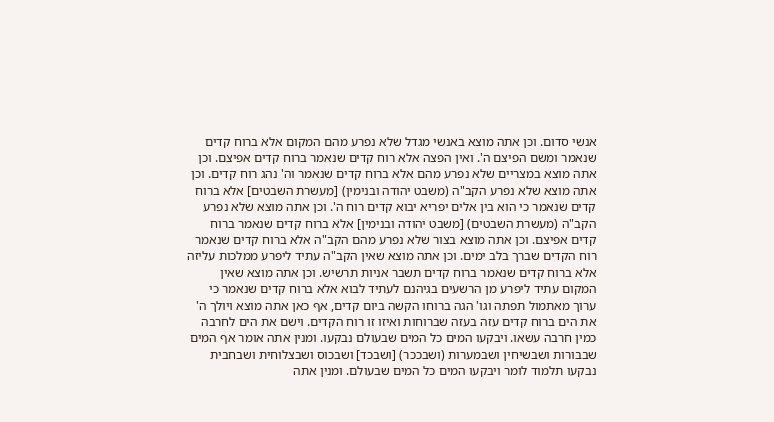אנשי סדום. וכן אתה מוצא באנשי מגדל שלא נפרע מהם המקום אלא ברוח קדים שנאמר ומשם הפיצם ה'. ואין הפצה אלא רוח קדים שנאמר ברוח קדים אפיצם. וכן אתה מוצא במצריים שלא נפרע מהם אלא ברוח קדים שנאמר וה' נהג רוח קדים. וכן אתה מוצא שלא נפרע הקב"ה (משבט יהודה ובנימין) [מעשרת השבטים] אלא ברוח קדים שנאמר כי הוא בין אלים יפריא יבוא קדים רוח ה'. וכן אתה מוצא שלא נפרע הקב"ה (מעשרת השבטים) [משבט יהודה ובנימין] אלא ברוח קדים שנאמר ברוח קדים אפיצם. וכן אתה מוצא בצור שלא נפרע מהם הקב"ה אלא ברוח קדים שנאמר רוח הקדים שברך בלב ימים. וכן אתה מוצא שאין הקב"ה עתיד ליפרע ממלכות עליזה אלא ברוח קדים שנאמר ברוח קדים תשבר אניות תרשיש. וכן אתה מוצא שאין המקום עתיד ליפרע מן הרשעים בגיהנם לעתיד לבוא אלא ברוח קדים שנאמר כי ערוך מאתמול תפתה וגו' הגה ברוחו הקשה ביום קדים, אף כאן אתה מוצא ויולך ה' את הים ברוח קדים עזה בעזה שברוחות ואיזו זו רוח הקדים. וישם את הים לחרבה כמין חרבה עשאו. ויבקעו המים כל המים שבעולם נבקעו. ומנין אתה אומר אף המים שבבורות ושבשיחין ושבמערות (ושבככר) [ושבכד] ושבכוס ושבצלוחית ושבחבית נבקעו תלמוד לומר ויבקעו המים כל המים שבעולם. ומנין אתה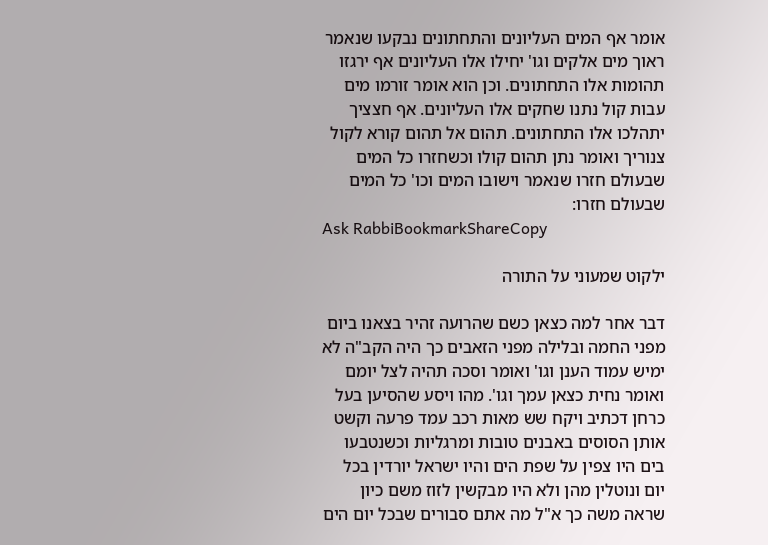אומר אף המים העליונים והתחתונים נבקעו שנאמר ראוך מים אלקים וגו' יחילו אלו העליונים אף ירגזו תהומות אלו התחתונים. וכן הוא אומר זורמו מים עבות קול נתנו שחקים אלו העליונים. אף חצציך יתהלכו אלו התחתונים. תהום אל תהום קורא לקול צנוריך ואומר נתן תהום קולו וכשחזרו כל המים שבעולם חזרו שנאמר וישובו המים וכו' כל המים שבעולם חזרו:
Ask RabbiBookmarkShareCopy

ילקוט שמעוני על התורה

דבר אחר למה כצאן כשם שהרועה זהיר בצאנו ביום מפני החמה ובלילה מפני הזאבים כך היה הקב"ה לא ימיש עמוד הענן וגו' ואומר וסכה תהיה לצל יומם ואומר נחית כצאן עמך וגו'. מהו ויסע שהסיען בעל כרחן דכתיב ויקח שש מאות רכב עמד פרעה וקשט אותן הסוסים באבנים טובות ומרגליות וכשנטבעו בים היו צפין על שפת הים והיו ישראל יורדין בכל יום ונוטלין מהן ולא היו מבקשין לזוז משם כיון שראה משה כך א"ל מה אתם סבורים שבכל יום הים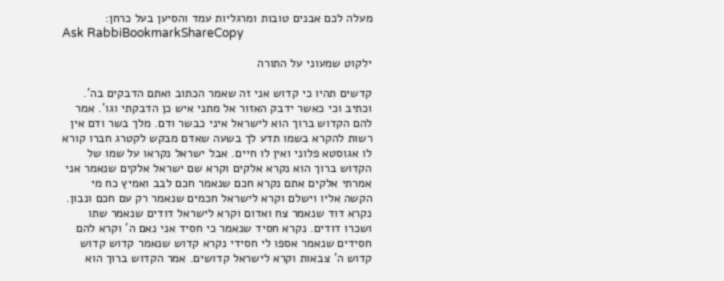מעלה לכם אבנים טובות ומרגליות עמד והסיען בעל כרחן:
Ask RabbiBookmarkShareCopy

ילקוט שמעוני על התורה

קדשים תהיו כי קדוש אני זה שאמר הכתוב ואתם הדבקים בה'. וכתיב וכי כאשר ידבק האזור אל מתני איש כן הדבקתי וגו'. אמר להם הקדוש ברוך הוא לישראל איני כבשר ודם. מלך בשר ודם אין רשות להקרא בשמו תדע לך בשעה שאדם מבקש לקטרג חברו קורא לו אגוסטא פלוני ואין לו חיים. אבל ישראל נקראו על שמו של הקדוש ברוך הוא נקרא אלקים וקרא שם ישראל אלקים שנאמר אני אמרתי אלקים אתם נקרא חכם שנאמר חכם לבב ואמיץ כח מי הקשה אליו וישלם וקרא לישראל חכמים שנאמר רק עם חכם ונבון. נקרא דוד שנאמר צח ואדום וקרא לישראל דודים שנאמר שתו ושכרו דודים. נקרא חסיד שנאמר כי חסיד אני נאם ה' וקרא להם חסידים שנאמר אספו לי חסידי נקרא קדוש שנאמר קדוש קדוש קדוש ה' צבאות וקרא לישראל קדושים. אמר הקדוש ברוך הוא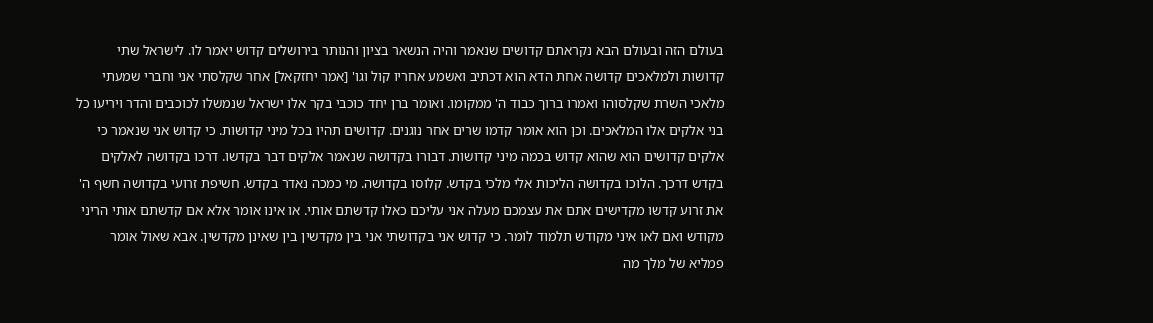בעולם הזה ובעולם הבא נקראתם קדושים שנאמר והיה הנשאר בציון והנותר בירושלים קדוש יאמר לו. לישראל שתי קדושות ולמלאכים קדושה אחת הדא הוא דכתיב ואשמע אחריו קול וגו' [אמר יחזקאל] אחר שקלסתי אני וחברי שמעתי מלאכי השרת שקלסוהו ואמרו ברוך כבוד ה' ממקומו. ואומר ברן יחד כוכבי בקר אלו ישראל שנמשלו לכוכבים והדר ויריעו כל בני אלקים אלו המלאכים. וכן הוא אומר קדמו שרים אחר נוגנים. קדושים תהיו בכל מיני קדושות. כי קדוש אני שנאמר כי אלקים קדושים הוא שהוא קדוש בכמה מיני קדושות. דבורו בקדושה שנאמר אלקים דבר בקדשו. דרכו בקדושה לאלקים בקדש דרכך. הלוכו בקדושה הליכות אלי מלכי בקדש. קלוסו בקדושה. מי כמכה נאדר בקדש. חשיפת זרועי בקדושה חשף ה' את זרוע קדשו מקדישים אתם את עצמכם מעלה אני עליכם כאלו קדשתם אותי. או אינו אומר אלא אם קדשתם אותי הריני מקודש ואם לאו איני מקודש תלמוד לומר. כי קדוש אני בקדושתי אני בין מקדשין בין שאינן מקדשין. אבא שאול אומר פמליא של מלך מה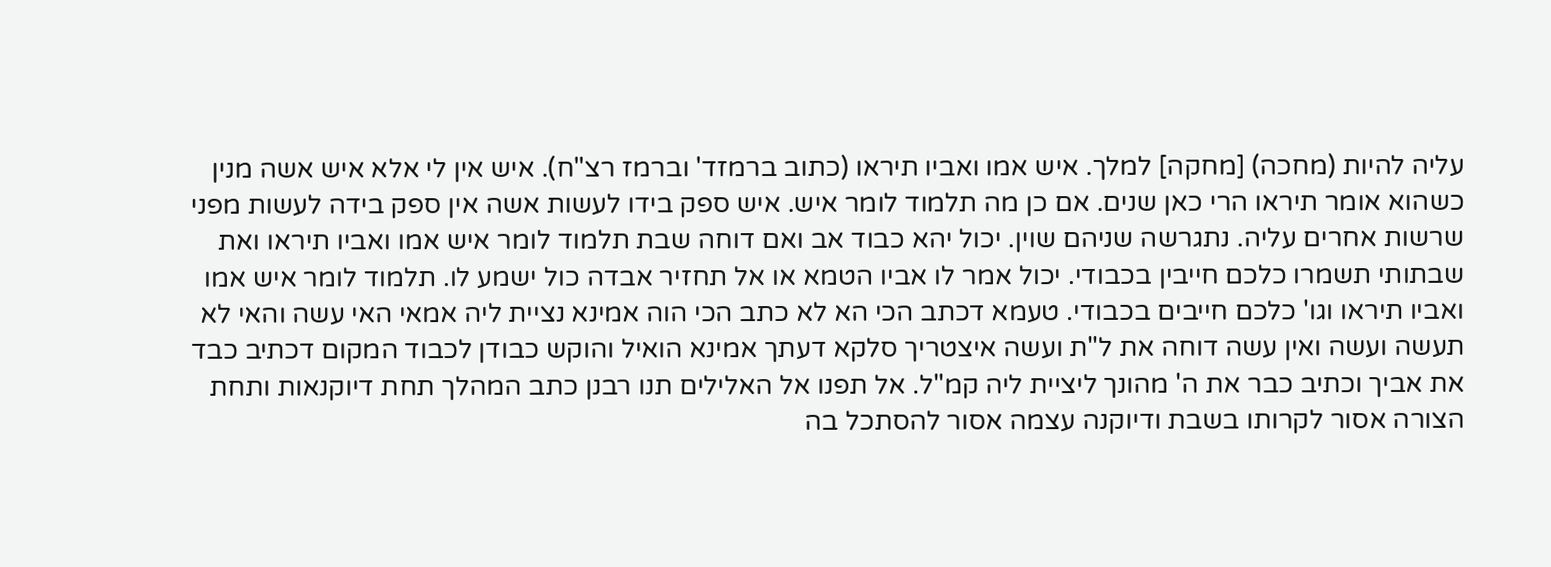עליה להיות (מחכה) [מחקה] למלך. איש אמו ואביו תיראו (כתוב ברמזד' וברמז רצ"ח). איש אין לי אלא איש אשה מנין כשהוא אומר תיראו הרי כאן שנים. אם כן מה תלמוד לומר איש. איש ספק בידו לעשות אשה אין ספק בידה לעשות מפני שרשות אחרים עליה. נתגרשה שניהם שוין. יכול יהא כבוד אב ואם דוחה שבת תלמוד לומר איש אמו ואביו תיראו ואת שבתותי תשמרו כלכם חייבין בכבודי. יכול אמר לו אביו הטמא או אל תחזיר אבדה כול ישמע לו. תלמוד לומר איש אמו ואביו תיראו וגו' כלכם חייבים בכבודי. טעמא דכתב הכי הא לא כתב הכי הוה אמינא נציית ליה אמאי האי עשה והאי לא תעשה ועשה ואין עשה דוחה את ל"ת ועשה איצטריך סלקא דעתך אמינא הואיל והוקש כבודן לכבוד המקום דכתיב כבד את אביך וכתיב כבר את ה' מהונך ליציית ליה קמ"ל. אל תפנו אל האלילים תנו רבנן כתב המהלך תחת דיוקנאות ותחת הצורה אסור לקרותו בשבת ודיוקנה עצמה אסור להסתכל בה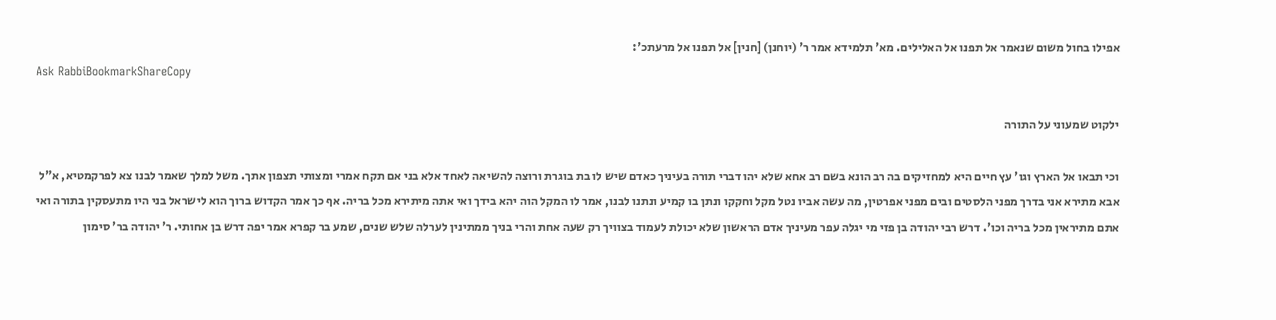אפילו בחול משום שנאמר אל תפנו אל האלילים. מא' תלמידא אמר ר' (יוחנן) [חנין] אל תפנו אל מרעתכ':
Ask RabbiBookmarkShareCopy

ילקוט שמעוני על התורה

וכי תבאו אל הארץ וגו' עץ חיים היא למחזיקים בה רב הונא בשם רב אחא שלא יהו דברי תורה בעיניך כאדם שיש לו בת בוגרת ורוצה להשיאה לאחד אלא בני אם תקח אמרי ומצותי תצפון אתך. משל למלך שאמר לבנו צא לפרקמטיא, א"ל אבא מתירא אני בדרך מפני הלסטים ובים מפני אפרטין, מה עשה אביו נטל מקל וחקקו ונתן בו קמיע ונתנו לבנו, אמר לו המקל הוה יהא בידך ואי אתה מיתירא מכל בריה. אף כך אמר הקדוש ברוך הוא לישראל בני היו מתעסקין בתורה ואי אתם מתיראין מכל בריה וכו'. דרש רבי יהודה בן פזי מי יגלה עפר מעיניך אדם הראשון שלא יכולת לעמוד בצוויך רק שעה אחת והרי בניך ממתינין לערלה שלש שנים, שמע בר קפרא אמר יפה דרש בן אחותי. ר' יהודה בר' סימון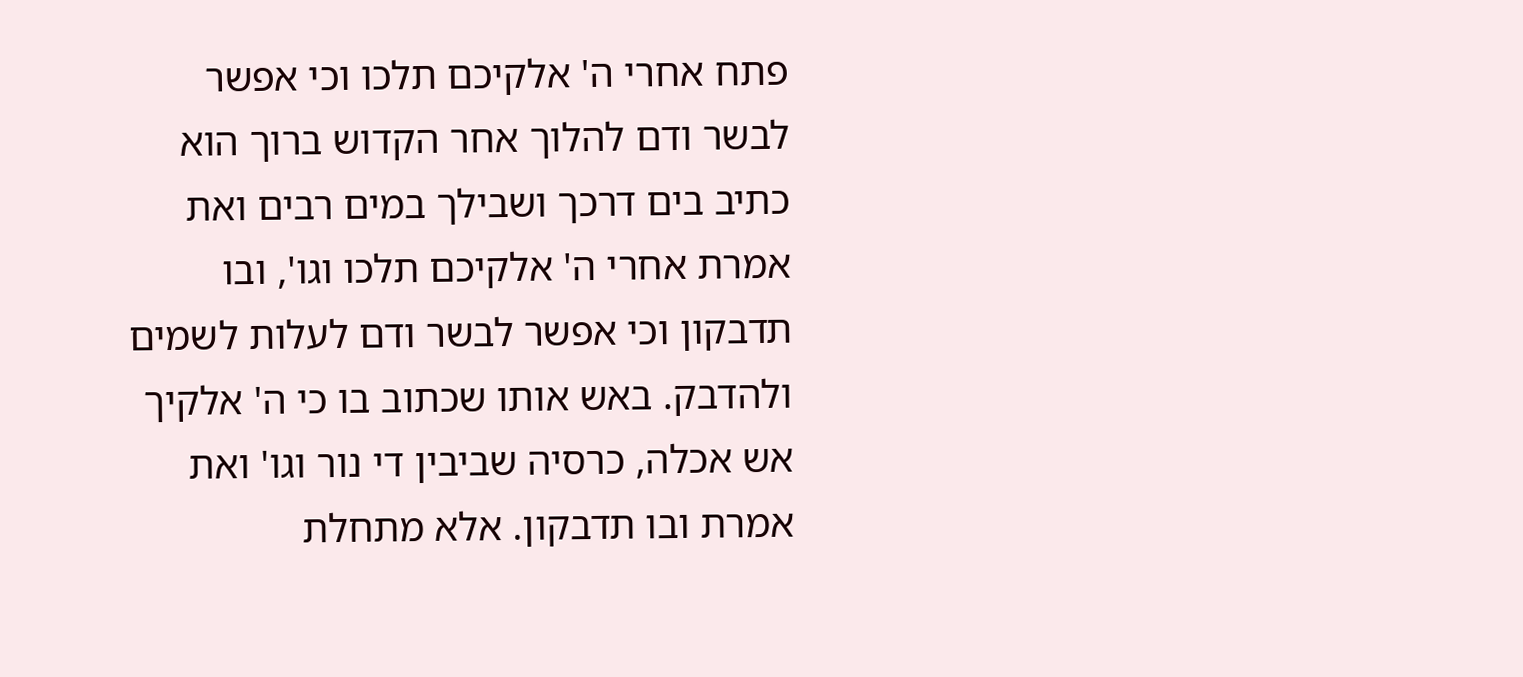פתח אחרי ה' אלקיכם תלכו וכי אפשר לבשר ודם להלוך אחר הקדוש ברוך הוא כתיב בים דרכך ושבילך במים רבים ואת אמרת אחרי ה' אלקיכם תלכו וגו', ובו תדבקון וכי אפשר לבשר ודם לעלות לשמים ולהדבק. באש אותו שכתוב בו כי ה' אלקיך אש אכלה, כרסיה שביבין די נור וגו' ואת אמרת ובו תדבקון. אלא מתחלת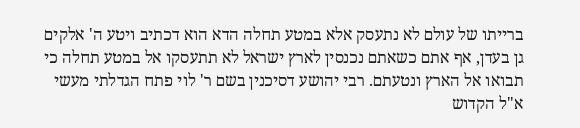ברייתו של עולם לא נתעסק אלא במטע תחלה הדא הוא דכתיב ויטע ה' אלקים גן בעדן, אף אתם כשאתם נכנסין לארץ ישראל לא תתעסקו אל במטע תחלה כי תבואו אל הארץ ונטעתם. רבי יהושע דסיכנין בשם ר' לוי פתח הגדלתי מעשי א"ל הקדוש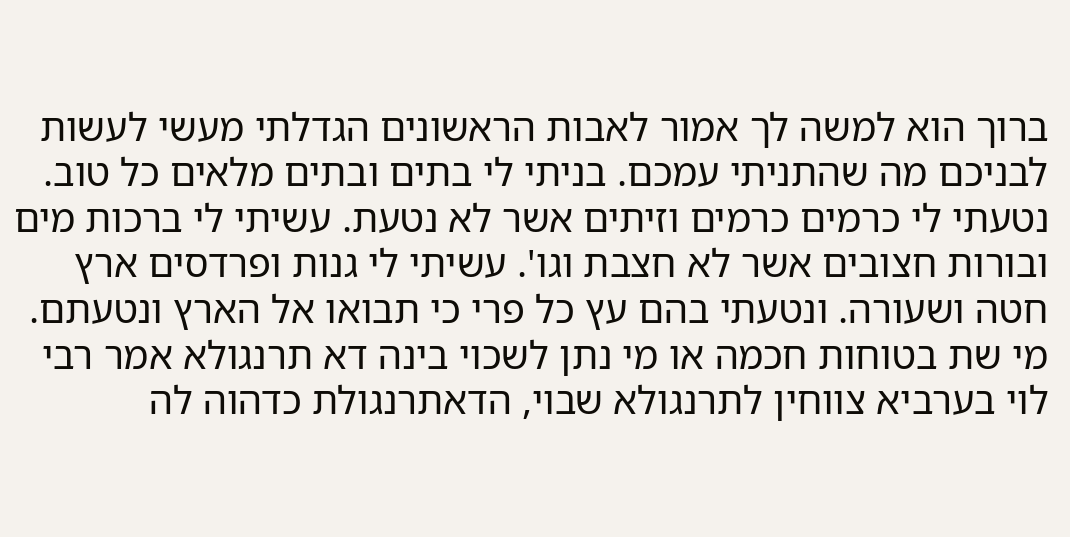ברוך הוא למשה לך אמור לאבות הראשונים הגדלתי מעשי לעשות לבניכם מה שהתניתי עמכם. בניתי לי בתים ובתים מלאים כל טוב. נטעתי לי כרמים כרמים וזיתים אשר לא נטעת. עשיתי לי ברכות מים ובורות חצובים אשר לא חצבת וגו'. עשיתי לי גנות ופרדסים ארץ חטה ושעורה. ונטעתי בהם עץ כל פרי כי תבואו אל הארץ ונטעתם. מי שת בטוחות חכמה או מי נתן לשכוי בינה דא תרנגולא אמר רבי לוי בערביא צווחין לתרנגולא שבוי, הדאתרנגולת כדהוה לה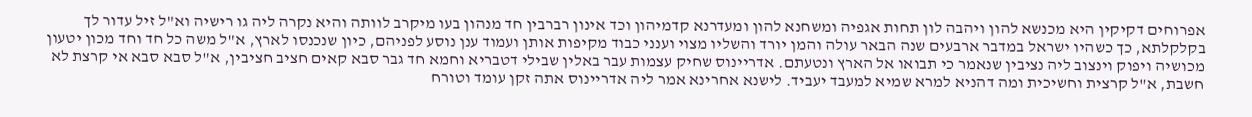אפרוחים דקיקין היא מכנשא להון ויהבה לון תחות אגפיה ומשחנא להון ומעדרנא קדמיהון וכד אינון רברבין חד מנהון בעו מיקרב לוותה והיא נקרה ליה גו רישיה וא"ל זיל עדור לך בקלקלתא, כך כשהיו ישראל במדבר ארבעים שנה הבאר עולה והמן יורד והשליו מצוי וענני כבוד מקיפות אותן ועמוד ענן נוסע לפניהם, כיון שנכנסו לארץ, א"ל משה כל חד וחד מכון יטעון מכושיה ויפוק וינצוב ליה נציבין שנאמר כי תבואו אל הארץ ונטעתם. אדריינוס שחיק עצמות עבר באלין שבילי דטבריא וחמא חד גבר סבא קאים חציב חציבין, א"ל סבא סבא אי קרצת לא חשבת, א"ל קרצית וחשיכית ומה דהניא למרא שמיא למעבד יעביד. לישנא אחרינא אמר ליה אדריינוס אתה זקן עומד וטורח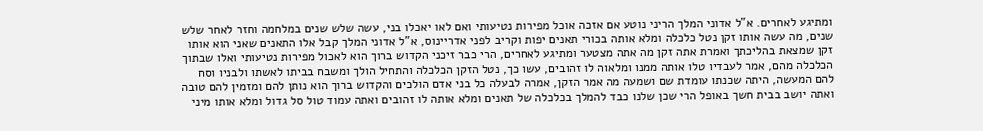ומתיגע לאחרים. א"ל אדוני המלך הריני נוטע אם אזכה אוכל מפירות נטיעותי ואם לאו יאכלו בני, עשה שלש שנים במלחמה וחזר לאחר שלש שנים, מה עשה אותו זקן נטל כלכלה ומלא אותה בכורי תאנים יפות וקריב לפני אדריינוס, א"ל אדוני המלך קבל אלו התאנים שאני הוא אותו זקן שמצאת בהליכתך ואמרת אתה זקן מה אתה מצטער ומתיגע לאחרים, הרי כבר זיכני הקדוש ברוך הוא לאכול מפירות נטיעותי ואלו שבתוך הכלכלה מהם, אמר לעבדיו טלו אותה ממנו ומלאוה לו זהובים, עשו כך, נטל הזקן הכלכלה והתחיל הולך ומשבח בביתו לאשתו ולבניו וסח להם המעשה, היתה שכנתו עומדת שם ושמעה מה אמר הזקן, אמרה לבעלה כל בני אדם הולכים והקדוש ברוך הוא נותן להם ומזמין להם טובה ואתה יושב בבית חשך באופל הרי שכן שלנו כבד להמלך בכלכלה של תאנים ומלא אותה לו זהובים ואתה עמוד טול סל גדול ומלא אותו מיני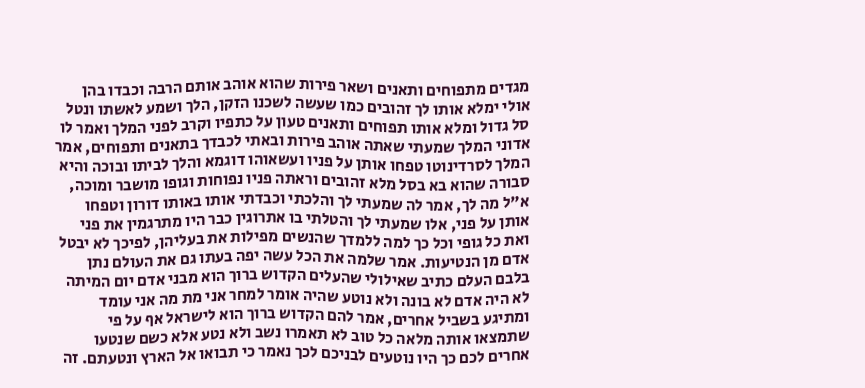מגדים מתפוחים ותאנים ושאר פירות שהוא אוהב אותם הרבה וכבדו בהן אולי ימלא אותו לך זהובים כמו שעשה לשכנו הזקן, הלך ושמע לאשתו ונטל סל גדול ומלא אותו תפוחים ותאנים טעון על כתפיו וקרב לפני המלך ואמר לו אדוני המלך שמעתי שאתה אוהב פירות ובאתי לכבדך בתאנים ותפוחים, אמר המלך לסרדינוטו טפחו אותן על פניו ועשאוהו דוגמא והלך לביתו ובוכה והיא סבורה שהוא בא בסל מלא זהובים וראתה פניו נפוחות וגופו מושבר ומוכה, א"ל מה לך, אמר לה שמעתי לך והלכתי וכבדתי אותו באותו דורון וטפחו אותן על פני, אלו שמעתי לך והטלתי בו אתרוגין כבר היו מתרגמין את פני ואת כל גופי וכל כך למה ללמדך שהנשים מפילות את בעליהן, לפיכך לא יבטל אדם מן הנטיעות. אמר שלמה את הכל עשה יפה בעתו גם את העולם נתן בלבם העלם כתיב שאילולי שהעלים הקדוש ברוך הוא מבני אדם יום המיתה לא היה אדם לא בונה ולא נוטע שהיה אומר למחר אני מת מה אני עומד ומתיגע בשביל אחרים, אמר להם הקדוש ברוך הוא לישראל אף על פי שתמצאו אותה מלאה כל טוב לא תאמרו נשב ולא נטע אלא כשם שנטעו אחרים לכם כך היו נוטעים לבניכם לכך נאמר כי תבואו אל הארץ ונטעתם. זה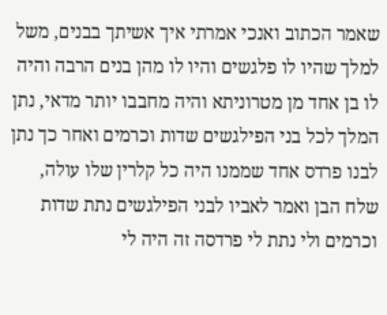שאמר הכתוב ואנכי אמרתי איך אשיתך בבנים, משל למלך שהיו לו פלגשים והיו לו מהן בנים הרבה והיה לו בן אחד מן מטרוניתא והיה מחבבו יותר מדאי, נתן המלך לכל בני הפילגשים שדות וכרמים ואחר כך נתן לבנו פרדס אחד שממנו היה כל קלרין שלו עולה, שלח הבן ואמר לאביו לבני הפילגשים נתת שדות וכרמים ולי נתת לי פרדסה זה היה לי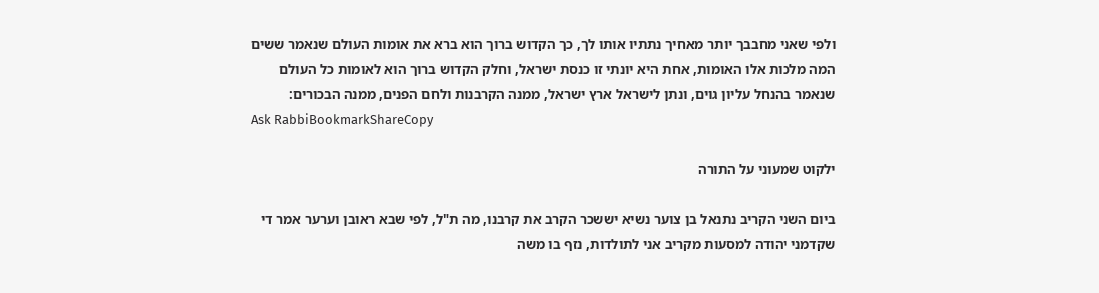ולפי שאני מחבבך יותר מאחיך נתתיו אותו לך, כך הקדוש ברוך הוא ברא את אומות העולם שנאמר ששים המה מלכות אלו האומות, אחת היא יונתי זו כנסת ישראל, וחלק הקדוש ברוך הוא לאומות כל העולם שנאמר בהנחל עליון גוים, ונתן לישראל ארץ ישראל, ממנה הקרבנות ולחם הפנים, ממנה הבכורים:
Ask RabbiBookmarkShareCopy

ילקוט שמעוני על התורה

ביום השני הקריב נתנאל בן צוער נשיא יששכר הקרב את קרבנו, מה ת"ל, לפי שבא ראובן וערער אמר די שקדמני יהודה למסעות מקריב אני לתולדות, נזף בו משה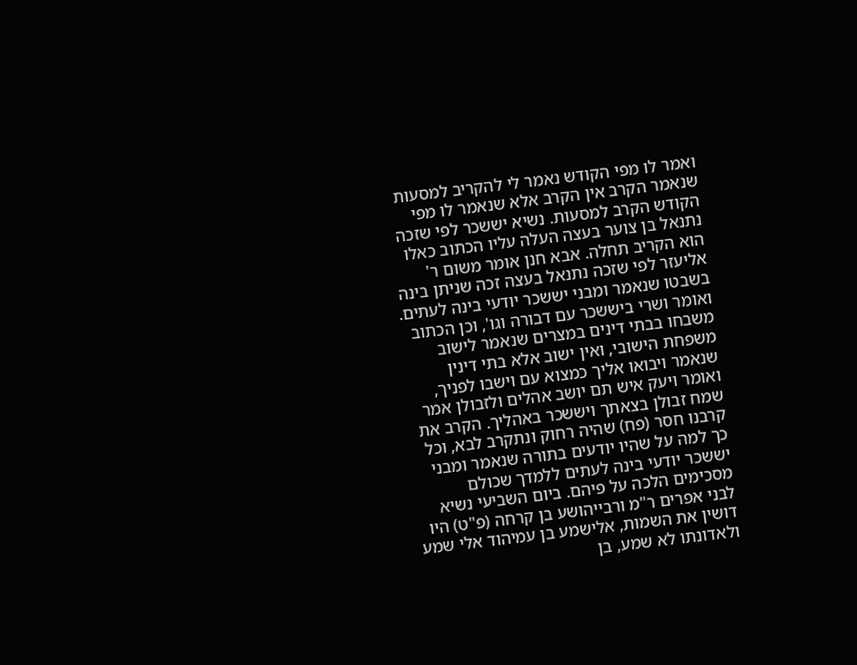ואמר לו מפי הקודש נאמר לי להקריב למסעות שנאמר הקרב אין הקרב אלא שנאמר לו מפי הקודש הקרב למסעות. נשיא יששכר לפי שזכה נתנאל בן צוער בעצה העלה עליו הכתוב כאלו הוא הקריב תחלה. אבא חנן אומר משום ר' אליעזר לפי שזכה נתנאל בעצה זכה שניתן בינה בשבטו שנאמר ומבני יששכר יודעי בינה לעתים. ואומר ושרי ביששכר עם דבורה וגו', וכן הכתוב משבחו בבתי דינים במצרים שנאמר לישוב משפחת הישובי, ואין ישוב אלא בתי דינין שנאמר ויבואו אליך כמצוא עם וישבו לפניך, ואומר ויעק איש תם יושב אהלים ולזבולן אמר שמח זבולן בצאתך ויששכר באהליך. הקרב את קרבנו חסר (פח) שהיה רחוק ונתקרב לבא, וכל כך למה על שהיו יודעים בתורה שנאמר ומבני יששכר יודעי בינה לעתים ללמדך שכולם מסכימים הלכה על פיהם. ביום השביעי נשיא לבני אפרים ר"מ ורבייהושע בן קרחה (פ"ט) היו דושין את השמות, אלישמע בן עמיהוד אלי שמע ולאדונתו לא שמע, בן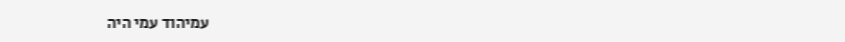עמיהוד עמי היה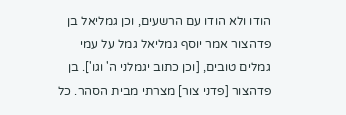הודו ולא הודו עם הרשעים, וכן גמליאל בן פדהצור אמר יוסף גמליאל גמל על עמי גמלים טובים, [וכן כתוב יגמלני ה' וגו']. בן פדהצור [פדני צור] מצרתי מבית הסהר. כל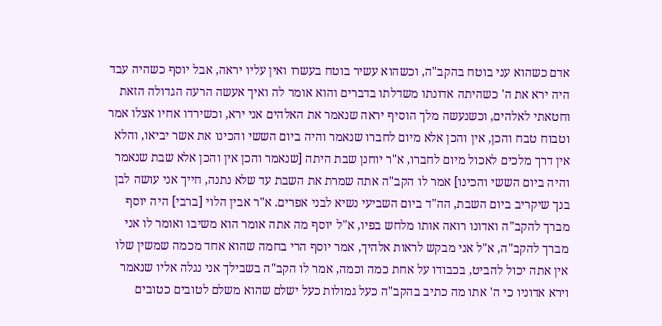אדם כשהוא עני בוטח בהקב"ה, וכשהוא עשיר בוטח בעשרו ואין עליו יראה, אבל יוסף כשהיה עבד היה ירא את ה' כשהיתה אדונתו משדלתו בדברים והוא אומר לה ואיך אעשה הרעה הגדולה הזאת וחטאתי לאלהים, וכשנעשה מלך הוסיף יראה שנאמר את האלהים אני ירא, וכשירדו אחיו אצלו אמר וטבוח טבח והכן, אין והכן אלא מיום לחברו שנאמר והיה ביום הששי והכינו את אשר יביאו, והלא אין דרך מלכים לאכול מיום לחברו, א"ר יוחנן שבת היתה [שנאמר והכן אין והכן אלא שבת שנאמר והיה ביום הששי והכינו] אמר לו הקב"ה אתה שמרת את השבת עד שלא נתנה, חייך אני עושה לבן בנך שיקריב ביום השבת, הה"ד ביום השביעי נשיא לבני אפרים. א"ר אבין הלוי [ברבי] היה יוסף מברך להקב"ה ואדונו רואה אותו מלחש בפיו, א"ל יוסף מה אתה אומר הוא משיבו ואומר לו אני מברך להקב"ה, א"ל אני מבקש לראות אלהיך, אמר יוסף הרי בחמה שהוא אחד מכמה שמשין שלו אין אתה יכול להביט, בכבודו על אחת כמה וכמה, אמר לו הקב"ה בשבילך אני נגלה אליו שנאמר וירא אדוניו כי ה' אתו מה כתיב בהקב"ה כעל גמולות כעל ישלם שהוא משלם לטובים כטובים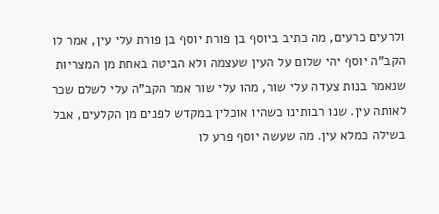ולרעים כרעים, מה כתיב ביוסף בן פורת יוסף בן פורת עלי עין, אמר לו הקב"ה יוסף יהי שלום על העין שעצמה ולא הביטה באחת מן המצריות שנאמר בנות צעדה עלי שור, מהו עלי שור אמר הקב"ה עלי לשלם שכר לאותה עין. שנו רבותינו כשהיו אוכלין במקדש לפנים מן הקלעים, אבל בשילה כמלא עין. מה שעשה יוסף פרע לו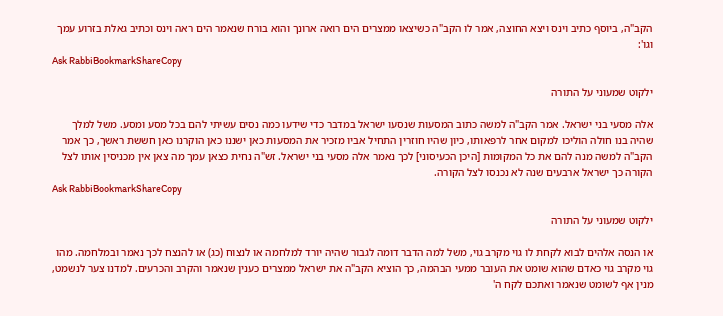הקב"ה, ביוסף כתיב וינס ויצא החוצה, אמר לו הקב"ה כשיצאו ממצרים הים רואה ארונך והוא בורח שנאמר הים ראה וינס וכתיב גאלת בזרוע עמך וגו':
Ask RabbiBookmarkShareCopy

ילקוט שמעוני על התורה

אלה מסעי בני ישראל. אמר הקב"ה למשה כתוב המסעות שנסעו ישראל במדבר כדי שידעו כמה נסים עשיתי להם בכל מסע ומסע. משל למלך שהיה בנו חולה הוליכו למקום אחר לרפאותו, כיון שהיו חוזרין התחיל אביו מזכיר את המסעות כאן ישננו כאן הוקרנו כאן חששת ראשך, כך אמר הקב"ה למשה מנה להם את כל המקומות [היכן הכעיסוני] לכך נאמר אלה מסעי בני ישראל. זש"ה נחית כצאן עמך מה צאן אין מכניסין אותו לצל הקורה כך ישראל ארבעים שנה לא נכנסו לצל הקורה.
Ask RabbiBookmarkShareCopy

ילקוט שמעוני על התורה

או הנסה אלהים לבוא לקחת לו גוי מקרב גוי, משל למה הדבר דומה לגבור שהיה יורד למלחמה או לנצוח (כג) או להנצח לכך נאמר ובמלחמה. מהו גוי מקרב גוי כאדם שהוא שומט את העובר ממעי הבהמה, כך הוציא הקב"ה את ישראל ממצרים כענין שנאמר והקרב והכרעים. למדנו צער לנשמט, מנין אף לשומט שנאמר ואתכם לקח ה'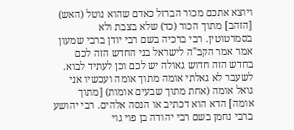ויוצא אתכם מכור הברזל כאדם שהוא נוטל (האש) [הזהב] מתוך הכור (כד) שלא בצבת ולא בסמרטוטין. רבי ברכיה בשם רבי יודן ברבי שמעון אמר אמר הקב"ה לישראל בני החדש הזה לכם בחדש הזה חדוש גאולה יש לכם וכן לעתיד לבוא. לשעבר לא גאלתי אומה מתוך אומה ועכשיו אני גואל אומה (אחת מתוך שבעים אומות) [מתוך אומה] הדא הוא דכתיב או הנסה אלהים. רבי יהושע ברבי נחמן בשם רבי יהודה בן פוי גוי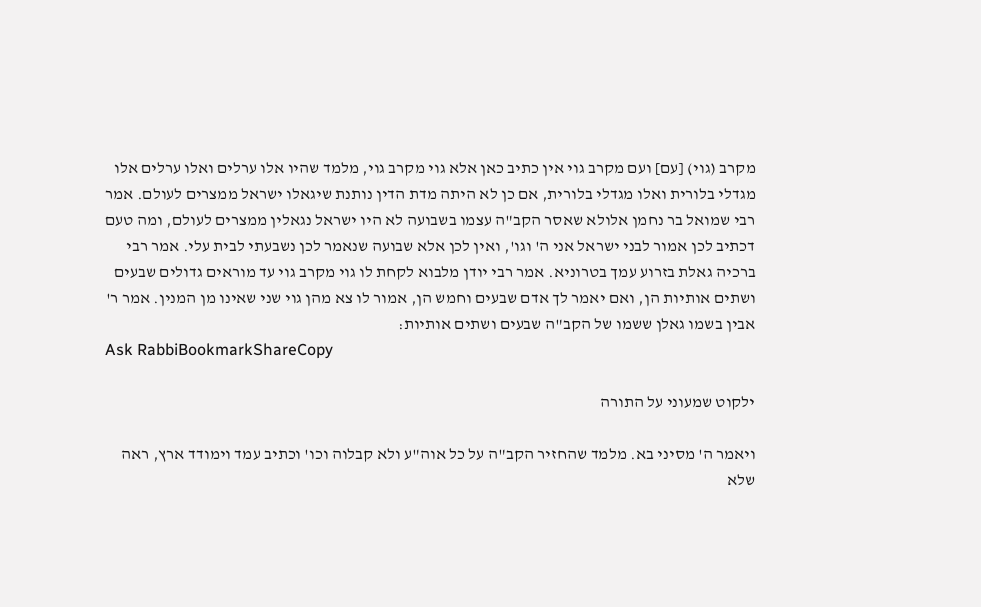מקרב (גוי) [עם] ועם מקרב גוי אין כתיב כאן אלא גוי מקרב גוי, מלמד שהיו אלו ערלים ואלו ערלים אלו מגדלי בלורית ואלו מגדלי בלורית, אם כן לא היתה מדת הדין נותנת שיגאלו ישראל ממצרים לעולם. אמר רבי שמואל בר נחמן אלולא שאסר הקב"ה עצמו בשבועה לא היו ישראל נגאלין ממצרים לעולם, ומה טעם דכתיב לכן אמור לבני ישראל אני ה' וגו', ואין לכן אלא שבועה שנאמר לכן נשבעתי לבית עלי. אמר רבי ברכיה גאלת בזרוע עמך בטרוניא. אמר רבי יודן מלבוא לקחת לו גוי מקרב גוי עד מוראים גדולים שבעים ושתים אותיות הן, ואם יאמר לך אדם שבעים וחמש הן, אמור לו צא מהן גוי שני שאינו מן המנין. אמר ר' אבין בשמו גאלן ששמו של הקב"ה שבעים ושתים אותיות:
Ask RabbiBookmarkShareCopy

ילקוט שמעוני על התורה

ויאמר ה' מסיני בא. מלמד שהחזיר הקב"ה על כל אוה"ע ולא קבלוה וכו' וכתיב עמד וימודד ארץ, ראה שלא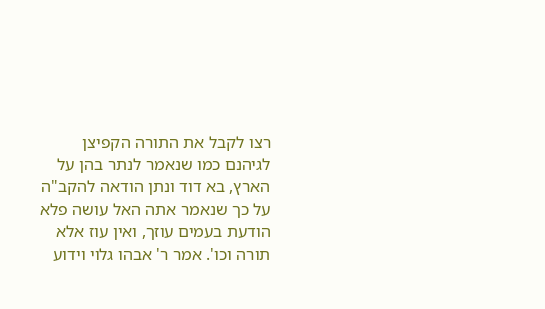רצו לקבל את התורה הקפיצן לגיהנם כמו שנאמר לנתר בהן על הארץ, בא דוד ונתן הודאה להקב"ה על כך שנאמר אתה האל עושה פלא הודעת בעמים עוזך, ואין עוז אלא תורה וכו'. אמר ר' אבהו גלוי וידוע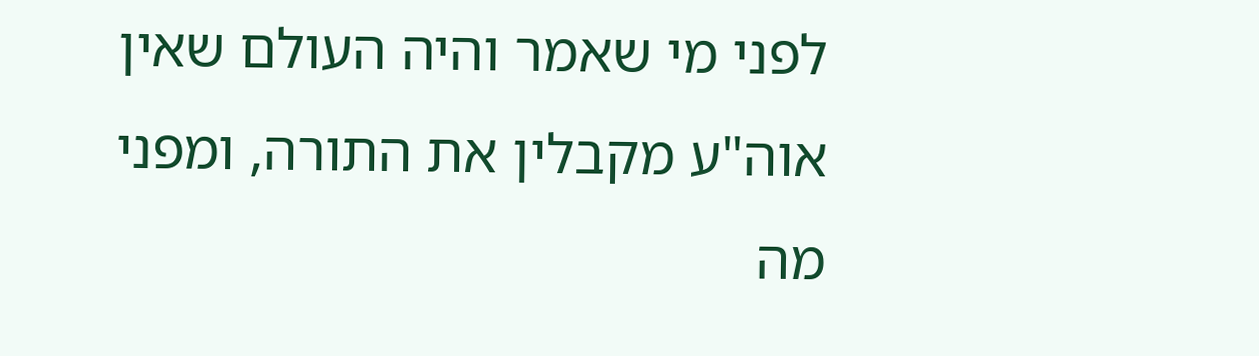לפני מי שאמר והיה העולם שאין אוה"ע מקבלין את התורה, ומפני מה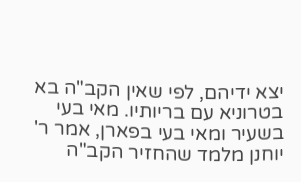יצא ידיהם, לפי שאין הקב"ה בא בטרוניא עם בריותיו. מאי בעי בשעיר ומאי בעי בפארן, אמר ר' יוחנן מלמד שהחזיר הקב"ה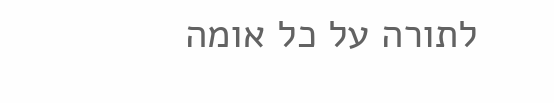לתורה על כל אומה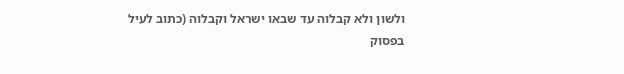ולשון ולא קבלוה עד שבאו ישראל וקבלוה (כתוב לעיל בפסוק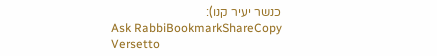כנשר יעיר קנו):
Ask RabbiBookmarkShareCopy
Versetto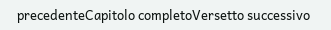precedenteCapitolo completoVersetto successivo